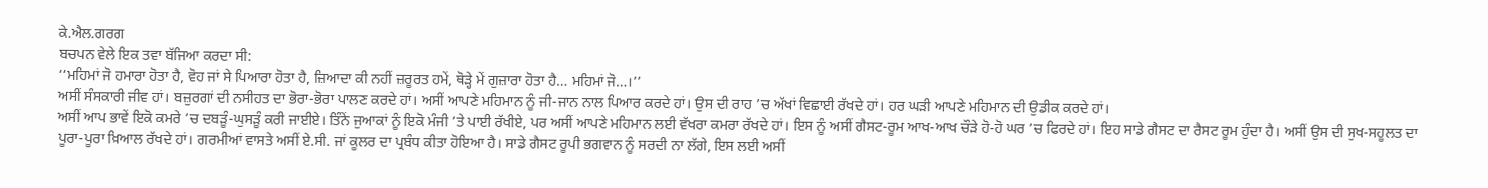ਕੇ.ਐਲ.ਗਰਗ
ਬਚਪਨ ਵੇਲੇ ਇਕ ਤਵਾ ਬੱਜਿਆ ਕਰਦਾ ਸੀ:
‘‘ਮਹਿਮਾਂ ਜੋ ਹਮਾਰਾ ਹੋਤਾ ਹੈ, ਵੋਹ ਜਾਂ ਸੇ ਪਿਆਰਾ ਹੋਤਾ ਹੈ, ਜ਼ਿਆਦਾ ਕੀ ਨਹੀਂ ਜ਼ਰੂਰਤ ਹਮੇਂ, ਥੋੜ੍ਹੇ ਮੇਂ ਗੁਜ਼ਾਰਾ ਹੋਤਾ ਹੈ… ਮਹਿਮਾਂ ਜੋ…।’’
ਅਸੀਂ ਸੰਸਕਾਰੀ ਜੀਵ ਹਾਂ। ਬਜ਼ੁਰਗਾਂ ਦੀ ਨਸੀਹਤ ਦਾ ਭੋਰਾ-ਭੋਰਾ ਪਾਲਣ ਕਰਦੇ ਹਾਂ। ਅਸੀਂ ਆਪਣੇ ਮਹਿਮਾਨ ਨੂੰ ਜੀ-ਜਾਨ ਨਾਲ ਪਿਆਰ ਕਰਦੇ ਹਾਂ। ਉਸ ਦੀ ਰਾਹ ’ਚ ਅੱਖਾਂ ਵਿਛਾਈ ਰੱਖਦੇ ਹਾਂ। ਹਰ ਘੜੀ ਆਪਣੇ ਮਹਿਮਾਨ ਦੀ ਉਡੀਕ ਕਰਦੇ ਹਾਂ।
ਅਸੀਂ ਆਪ ਭਾਵੇਂ ਇਕੋ ਕਮਰੇ ’ਚ ਦਬੜੂੰ-ਘੁਸੜੂੰ ਕਰੀ ਜਾਈਏ। ਤਿੰਨੇਂ ਜੁਆਕਾਂ ਨੂੰ ਇਕੋ ਮੰਜੀ ’ਤੇ ਪਾਈ ਰੱਖੀਏ, ਪਰ ਅਸੀਂ ਆਪਣੇ ਮਹਿਮਾਨ ਲਈ ਵੱਖਰਾ ਕਮਰਾ ਰੱਖਦੇ ਹਾਂ। ਇਸ ਨੂੰ ਅਸੀਂ ਗੈਸਟ-ਰੂਮ ਆਖ-ਆਖ ਚੌੜੇ ਹੋ-ਹੋ ਘਰ ’ਚ ਫਿਰਦੇ ਹਾਂ। ਇਹ ਸਾਡੇ ਗੈਸਟ ਦਾ ਰੈਸਟ ਰੂਮ ਹੁੰਦਾ ਹੈ। ਅਸੀਂ ਉਸ ਦੀ ਸੁਖ-ਸਹੂਲਤ ਦਾ ਪੂਰਾ-ਪੂਰਾ ਖ਼ਿਆਲ ਰੱਖਦੇ ਹਾਂ। ਗਰਮੀਆਂ ਵਾਸਤੇ ਅਸੀਂ ਏ.ਸੀ. ਜਾਂ ਕੂਲਰ ਦਾ ਪ੍ਰਬੰਧ ਕੀਤਾ ਹੋਇਆ ਹੈ। ਸਾਡੇ ਗੈਸਟ ਰੂਪੀ ਭਗਵਾਨ ਨੂੰ ਸਰਦੀ ਨਾ ਲੱਗੇ, ਇਸ ਲਈ ਅਸੀਂ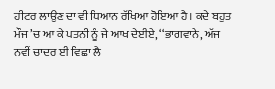ਹੀਟਰ ਲਾਉਣ ਦਾ ਵੀ ਧਿਆਨ ਰੱਖਿਆ ਹੋਇਆ ਹੈ। ਕਦੇ ਬਹੁਤ ਮੌਜ ’ਚ ਆ ਕੇ ਪਤਨੀ ਨੂੰ ਜੇ ਆਖ ਦੇਈਏ, ‘‘ਭਾਗਵਾਨੇ, ਅੱਜ ਨਵੀਂ ਚਾਦਰ ਈ ਵਿਛਾ ਲੈ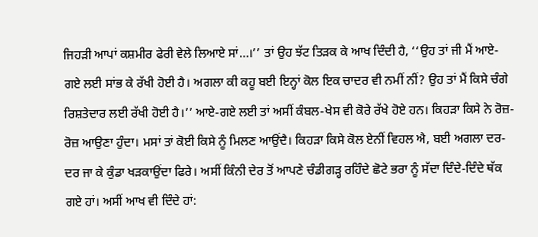ਜਿਹੜੀ ਆਪਾਂ ਕਸ਼ਮੀਰ ਫੇਰੀ ਵੇਲੇ ਲਿਆਏ ਸਾਂ…।’’ ਤਾਂ ਉਹ ਝੱਟ ਤਿੜਕ ਕੇ ਆਖ ਦਿੰਦੀ ਹੈ, ‘‘ਉਹ ਤਾਂ ਜੀ ਮੈਂ ਆਏ-ਗਏ ਲਈ ਸਾਂਭ ਕੇ ਰੱਖੀ ਹੋਈ ਹੈ। ਅਗਲਾ ਕੀ ਕਹੂ ਬਈ ਇਨ੍ਹਾਂ ਕੋਲ ਇਕ ਚਾਦਰ ਵੀ ਨਮੀਂ ਨੀਂ? ਉਹ ਤਾਂ ਮੈਂ ਕਿਸੇ ਚੰਗੇ ਰਿਸ਼ਤੇਦਾਰ ਲਈ ਰੱਖੀ ਹੋਈ ਹੈ।’’ ਆਏ-ਗਏ ਲਈ ਤਾਂ ਅਸੀਂ ਕੰਬਲ-ਖੇਸ ਵੀ ਕੋਰੇ ਰੱਖੇ ਹੋਏ ਹਨ। ਕਿਹੜਾ ਕਿਸੇ ਨੇ ਰੋਜ਼-ਰੋਜ਼ ਆਉਣਾ ਹੁੰਦਾ। ਮਸਾਂ ਤਾਂ ਕੋਈ ਕਿਸੇ ਨੂੰ ਮਿਲਣ ਆਉਂਦੈ। ਕਿਹੜਾ ਕਿਸੇ ਕੋਲ ਏਨੀਂ ਵਿਹਲ ਐ, ਬਈ ਅਗਲਾ ਦਰ-ਦਰ ਜਾ ਕੇ ਕੁੰਡਾ ਖੜਕਾਉਂਦਾ ਫਿਰੇ। ਅਸੀਂ ਕਿੰਨੀ ਦੇਰ ਤੋਂ ਆਪਣੇ ਚੰਡੀਗੜ੍ਹ ਰਹਿੰਦੇ ਛੋਟੇ ਭਰਾ ਨੂੰ ਸੱਦਾ ਦਿੰਦੇ-ਦਿੰਦੇ ਥੱਕ ਗਏ ਹਾਂ। ਅਸੀਂ ਆਖ ਵੀ ਦਿੰਦੇ ਹਾਂ: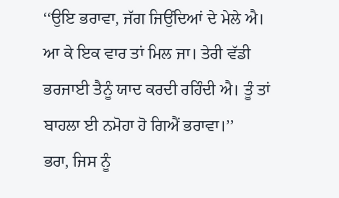‘‘ਉਇ ਭਰਾਵਾ, ਜੱਗ ਜਿਉਂਦਿਆਂ ਦੇ ਮੇਲੇ ਐ। ਆ ਕੇ ਇਕ ਵਾਰ ਤਾਂ ਮਿਲ ਜਾ। ਤੇਰੀ ਵੱਡੀ ਭਰਜਾਈ ਤੈਨੂੰ ਯਾਦ ਕਰਦੀ ਰਹਿੰਦੀ ਐ। ਤੂੰ ਤਾਂ ਬਾਹਲਾ ਈ ਨਮੋਹਾ ਹੋ ਗਿਐਂ ਭਰਾਵਾ।’’
ਭਰਾ, ਜਿਸ ਨੂੰ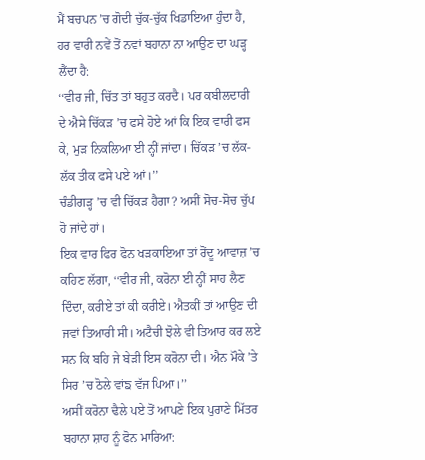ਮੈਂ ਬਚਪਨ ’ਚ ਗੋਦੀ ਚੁੱਕ-ਚੁੱਕ ਖਿਡਾਇਆ ਹੁੰਦਾ ਹੈ, ਹਰ ਵਾਰੀ ਨਵੇਂ ਤੋਂ ਨਵਾਂ ਬਹਾਨਾ ਨਾ ਆਉਣ ਦਾ ਘੜ੍ਹ ਲੈਂਦਾ ਹੈ:
‘‘ਵੀਰ ਜੀ, ਚਿੱਤ ਤਾਂ ਬਹੁਤ ਕਰਦੈ। ਪਰ ਕਬੀਲਦਾਰੀ ਦੇ ਐਸੇ ਚਿੱਕੜ ’ਚ ਫਸੇ ਹੋਏ ਆਂ ਕਿ ਇਕ ਵਾਰੀ ਫਸ ਕੇ, ਮੁੜ ਨਿਕਲਿਆ ਈ ਨ੍ਹੀਂ ਜਾਂਦਾ। ਚਿੱਕੜ ’ਚ ਲੱਕ-ਲੱਕ ਤੀਕ ਫਸੇ ਪਏ ਆਂ।’’
ਚੰਡੀਗੜ੍ਹ ’ਚ ਵੀ ਚਿੱਕੜ ਹੈਗਾ? ਅਸੀਂ ਸੋਚ-ਸੋਚ ਚੁੱਪ ਹੋ ਜਾਂਦੇ ਹਾਂ।
ਇਕ ਵਾਰ ਫਿਰ ਫੋਨ ਖੜਕਾਇਆ ਤਾਂ ਰੋਂਦੂ ਆਵਾਜ਼ ’ਚ ਕਹਿਣ ਲੱਗਾ, ‘‘ਵੀਰ ਜੀ, ਕਰੋਨਾ ਈ ਨ੍ਹੀਂ ਸਾਹ ਲੈਣ ਦਿੰਦਾ, ਕਰੀਏ ਤਾਂ ਕੀ ਕਰੀਏ। ਐਤਕੀਂ ਤਾਂ ਆਉਣ ਦੀ ਜਵਾਂ ਤਿਆਰੀ ਸੀ। ਅਟੈਚੀ ਝੋਲੇ ਵੀ ਤਿਆਰ ਕਰ ਲਏ ਸਨ ਕਿ ਬਹਿ ਜੇ ਬੇੜੀ ਇਸ ਕਰੋਨਾ ਦੀ। ਐਨ ਮੌਕੇ ’ਤੇ ਸਿਰ ’ਚ ਠੋਲੇ ਵਾਂਙ ਵੱਜ ਪਿਆ।’’
ਅਸੀਂ ਕਰੋਨਾ ਢੈਲੇ ਪਏ ਤੋਂ ਆਪਣੇ ਇਕ ਪੁਰਾਣੇ ਮਿੱਤਰ ਬਹਾਨਾ ਸ਼ਾਹ ਨੂੰ ਫੋਨ ਮਾਰਿਆ: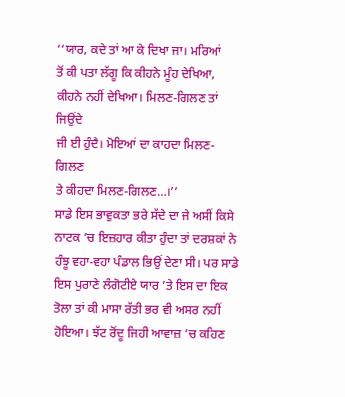‘‘ਯਾਰ, ਕਦੇ ਤਾਂ ਆ ਕੇ ਦਿਖਾ ਜਾ। ਮਰਿਆਂ
ਤੋਂ ਕੀ ਪਤਾ ਲੱਗੂ ਕਿ ਕੀਹਨੇ ਮੂੰਹ ਦੇਖਿਆ,
ਕੀਹਨੇ ਨਹੀਂ ਦੇਖਿਆ। ਮਿਲਣ-ਗਿਲਣ ਤਾਂ ਜਿਉਂਦੇ
ਜੀ ਈ ਹੁੰਦੈ। ਮੋਇਆਂ ਦਾ ਕਾਹਦਾ ਮਿਲਣ-ਗਿਲਣ
ਤੇ ਕੀਹਦਾ ਮਿਲਣ-ਗਿਲਣ…।’’
ਸਾਡੇ ਇਸ ਭਾਵੁਕਤਾ ਭਰੇ ਸੱਦੇ ਦਾ ਜੇ ਅਸੀਂ ਕਿਸੇ ਨਾਟਕ ’ਚ ਇਜ਼ਹਾਰ ਕੀਤਾ ਹੁੰਦਾ ਤਾਂ ਦਰਸ਼ਕਾਂ ਨੇ ਹੰਝੂ ਵਹਾ-ਵਹਾ ਪੰਡਾਲ ਭਿਉਂ ਦੇਣਾ ਸੀ। ਪਰ ਸਾਡੇ ਇਸ ਪੁਰਾਣੇ ਲੰਗੋਟੀਏ ਯਾਰ ’ਤੇ ਇਸ ਦਾ ਇਕ ਤੋਲਾ ਤਾਂ ਕੀ ਮਾਸਾ ਰੱਤੀ ਭਰ ਵੀ ਅਸਰ ਨਹੀਂ ਹੋਇਆ। ਝੱਟ ਰੋਂਦੂ ਜਿਹੀ ਆਵਾਜ਼ ’ਚ ਕਹਿਣ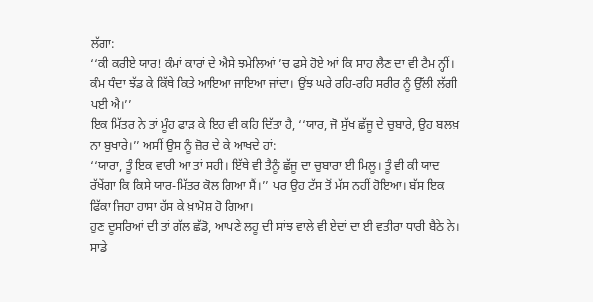ਲੱਗਾ:
‘‘ਕੀ ਕਰੀਏ ਯਾਰ! ਕੰਮਾਂ ਕਾਰਾਂ ਦੇ ਐਸੇ ਝਮੇਲਿਆਂ ’ਚ ਫਸੇ ਹੋਏ ਆਂ ਕਿ ਸਾਹ ਲੈਣ ਦਾ ਵੀ ਟੈਮ ਨ੍ਹੀਂ। ਕੰਮ ਧੰਦਾ ਝੱਡ ਕੇ ਕਿੱਥੇ ਕਿਤੇ ਆਇਆ ਜਾਇਆ ਜਾਂਦਾ। ਉਂਝ ਘਰੇ ਰਹਿ-ਰਹਿ ਸਰੀਰ ਨੂੰ ਉੱਲੀ ਲੱਗੀ ਪਈ ਐ।’’
ਇਕ ਮਿੱਤਰ ਨੇ ਤਾਂ ਮੂੰਹ ਫਾੜ ਕੇ ਇਹ ਵੀ ਕਹਿ ਦਿੱਤਾ ਹੈ, ‘‘ਯਾਰ, ਜੋ ਸੁੱਖ ਛੱਜੂ ਦੇ ਚੁਬਾਰੇ, ਉਹ ਬਲਖ਼ ਨਾ ਬੁਖਾਰੇ।’’ ਅਸੀਂ ਉਸ ਨੂੰ ਜ਼ੋਰ ਦੇ ਕੇ ਆਖਦੇ ਹਾਂ:
‘‘ਯਾਰਾ, ਤੂੰ ਇਕ ਵਾਰੀ ਆ ਤਾਂ ਸਹੀ। ਇੱਥੇ ਵੀ ਤੈਨੂੰ ਛੱਜੂ ਦਾ ਚੁਬਾਰਾ ਈ ਮਿਲੂ। ਤੂੰ ਵੀ ਕੀ ਯਾਦ ਰੱਖੇਂਗਾ ਕਿ ਕਿਸੇ ਯਾਰ-ਮਿੱਤਰ ਕੋਲ ਗਿਆ ਸੈਂ।’’ ਪਰ ਉਹ ਟੱਸ ਤੋਂ ਮੱਸ ਨਹੀਂ ਹੋਇਆ। ਬੱਸ ਇਕ ਫਿੱਕਾ ਜਿਹਾ ਹਾਸਾ ਹੱਸ ਕੇ ਖ਼ਾਮੋਸ਼ ਹੋ ਗਿਆ।
ਹੁਣ ਦੂਸਰਿਆਂ ਦੀ ਤਾਂ ਗੱਲ ਛੱਡੋ, ਆਪਣੇ ਲਹੂ ਦੀ ਸਾਂਝ ਵਾਲੇ ਵੀ ਏਦਾਂ ਦਾ ਈ ਵਤੀਰਾ ਧਾਰੀ ਬੈਠੇ ਨੇ।
ਸਾਡੇ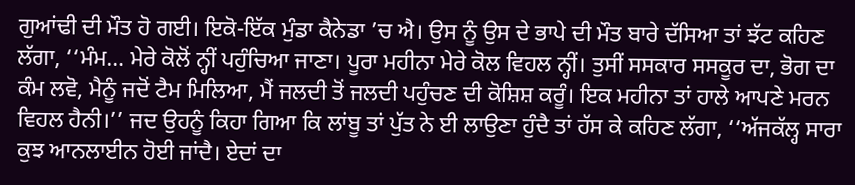ਗੁਆਂਢੀ ਦੀ ਮੌਤ ਹੋ ਗਈ। ਇਕੋ-ਇੱਕ ਮੁੰਡਾ ਕੈਨੇਡਾ ’ਚ ਐ। ਉਸ ਨੂੰ ਉਸ ਦੇ ਭਾਪੇ ਦੀ ਮੌਤ ਬਾਰੇ ਦੱਸਿਆ ਤਾਂ ਝੱਟ ਕਹਿਣ ਲੱਗਾ, ‘‘ਮੰਮ… ਮੇਰੇ ਕੋਲੋਂ ਨ੍ਹੀਂ ਪਹੁੰਚਿਆ ਜਾਣਾ। ਪੂਰਾ ਮਹੀਨਾ ਮੇਰੇ ਕੋਲ ਵਿਹਲ ਨ੍ਹੀਂ। ਤੁਸੀਂ ਸਸਕਾਰ ਸਸਕੂਰ ਦਾ, ਭੋਗ ਦਾ ਕੰਮ ਲਵੋ, ਮੈਨੂੰ ਜਦੋਂ ਟੈਮ ਮਿਲਿਆ, ਮੈਂ ਜਲਦੀ ਤੋਂ ਜਲਦੀ ਪਹੁੰਚਣ ਦੀ ਕੋਸ਼ਿਸ਼ ਕਰੂੰ। ਇਕ ਮਹੀਨਾ ਤਾਂ ਹਾਲੇ ਆਪਣੇ ਮਰਨ ਵਿਹਲ ਹੈਨੀ।’’ ਜਦ ਉਹਨੂੰ ਕਿਹਾ ਗਿਆ ਕਿ ਲਾਂਬੂ ਤਾਂ ਪੁੱਤ ਨੇ ਈ ਲਾਉਣਾ ਹੁੰਦੈ ਤਾਂ ਹੱਸ ਕੇ ਕਹਿਣ ਲੱਗਾ, ‘‘ਅੱਜਕੱਲ੍ਹ ਸਾਰਾ ਕੁਝ ਆਨਲਾਈਨ ਹੋਈ ਜਾਂਦੈ। ਏਦਾਂ ਦਾ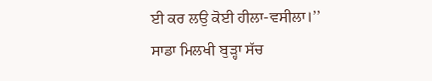ਈ ਕਰ ਲਉ ਕੋਈ ਹੀਲਾ-ਵਸੀਲਾ।’’
ਸਾਡਾ ਮਿਲਖੀ ਬੁੜ੍ਹਾ ਸੱਚ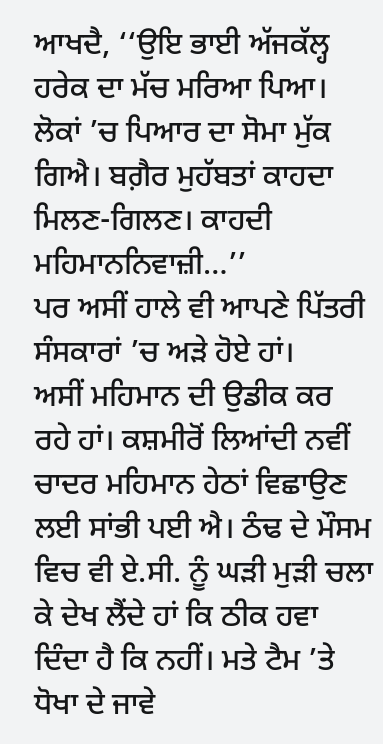ਆਖਦੈ, ‘‘ਉਇ ਭਾਈ ਅੱਜਕੱਲ੍ਹ ਹਰੇਕ ਦਾ ਮੱਚ ਮਰਿਆ ਪਿਆ। ਲੋਕਾਂ ’ਚ ਪਿਆਰ ਦਾ ਸੋਮਾ ਮੁੱਕ ਗਿਐ। ਬਗ਼ੈਰ ਮੁਹੱਬਤਾਂ ਕਾਹਦਾ ਮਿਲਣ-ਗਿਲਣ। ਕਾਹਦੀ ਮਹਿਮਾਨਨਿਵਾਜ਼ੀ…’’
ਪਰ ਅਸੀਂ ਹਾਲੇ ਵੀ ਆਪਣੇ ਪਿੱਤਰੀ ਸੰਸਕਾਰਾਂ ’ਚ ਅੜੇ ਹੋਏ ਹਾਂ।
ਅਸੀਂ ਮਹਿਮਾਨ ਦੀ ਉਡੀਕ ਕਰ ਰਹੇ ਹਾਂ। ਕਸ਼ਮੀਰੋਂ ਲਿਆਂਦੀ ਨਵੀਂ ਚਾਦਰ ਮਹਿਮਾਨ ਹੇਠਾਂ ਵਿਛਾਉਣ ਲਈ ਸਾਂਭੀ ਪਈ ਐ। ਠੰਢ ਦੇ ਮੌਸਮ ਵਿਚ ਵੀ ਏ.ਸੀ. ਨੂੰ ਘੜੀ ਮੁੜੀ ਚਲਾ ਕੇ ਦੇਖ ਲੈਂਦੇ ਹਾਂ ਕਿ ਠੀਕ ਹਵਾ ਦਿੰਦਾ ਹੈ ਕਿ ਨਹੀਂ। ਮਤੇ ਟੈਮ ’ਤੇ ਧੋਖਾ ਦੇ ਜਾਵੇ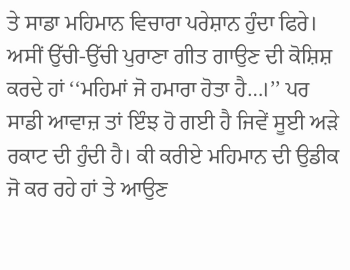ਤੇ ਸਾਡਾ ਮਹਿਮਾਨ ਵਿਚਾਰਾ ਪਰੇਸ਼ਾਨ ਹੁੰਦਾ ਫਿਰੇ। ਅਸੀਂ ਉੱਚੀ-ਉੱਚੀ ਪੁਰਾਣਾ ਗੀਤ ਗਾਉਣ ਦੀ ਕੋਸ਼ਿਸ਼ ਕਰਦੇ ਹਾਂ ‘‘ਮਹਿਮਾਂ ਜੋ ਹਮਾਰਾ ਹੋਤਾ ਹੈ…।’’ ਪਰ ਸਾਡੀ ਆਵਾਜ਼ ਤਾਂ ਇੰਝ ਹੋ ਗਈ ਹੈ ਜਿਵੇਂ ਸੂਈ ਅੜੇ ਰਕਾਟ ਦੀ ਹੁੰਦੀ ਹੈ। ਕੀ ਕਰੀਏ ਮਹਿਮਾਨ ਦੀ ਉਡੀਕ ਜੋ ਕਰ ਰਹੇ ਹਾਂ ਤੇ ਆਉਣ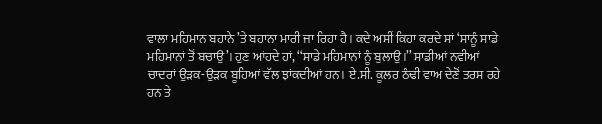ਵਾਲਾ ਮਹਿਮਾਨ ਬਹਾਨੇ ’ਤੇ ਬਹਾਨਾ ਮਾਰੀ ਜਾ ਰਿਹਾ ਹੈ। ਕਦੇ ਅਸੀਂ ਕਿਹਾ ਕਰਦੇ ਸਾਂ ‘ਸਾਨੂੰ ਸਾਡੇ ਮਹਿਮਾਨਾਂ ਤੋਂ ਬਚਾਉ’। ਹੁਣ ਆਂਹਦੇ ਹਾਂ, ‘‘ਸਾਡੇ ਮਹਿਮਾਨਾਂ ਨੂੰ ਬੁਲਾਉ।’’ ਸਾਡੀਆਂ ਨਵੀਆਂ ਚਾਦਰਾਂ ਉੜਕ-ਉੜਕ ਬੂਹਿਆਂ ਵੱਲ ਝਾਂਕਦੀਆਂ ਹਨ। ਏ.ਸੀ. ਕੂਲਰ ਠੰਢੀ ਵਾਅ ਦੇਣੋਂ ਤਰਸ ਰਹੇ ਹਨ ਤੇ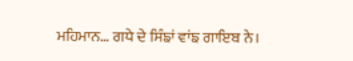ਮਹਿਮਾਨ… ਗਧੇ ਦੇ ਸਿੰਙਾਂ ਵਾਂਙ ਗਾਇਬ ਨੇ।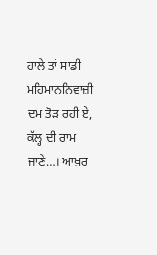ਹਾਲੇ ਤਾਂ ਸਾਡੀ ਮਹਿਮਾਨਨਿਵਾਜ਼ੀ ਦਮ ਤੋੜ ਰਹੀ ਏ, ਕੱਲ੍ਹ ਦੀ ਰਾਮ ਜਾਣੇ…। ਆਖ਼ਰ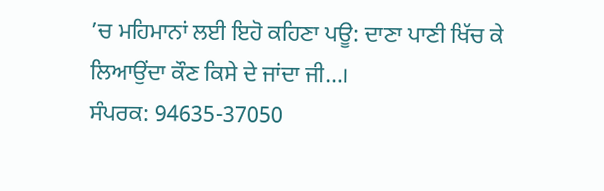’ਚ ਮਹਿਮਾਨਾਂ ਲਈ ਇਹੋ ਕਹਿਣਾ ਪਊ: ਦਾਣਾ ਪਾਣੀ ਖਿੱਚ ਕੇ ਲਿਆਉਂਦਾ ਕੌਣ ਕਿਸੇ ਦੇ ਜਾਂਦਾ ਜੀ…।
ਸੰਪਰਕ: 94635-37050